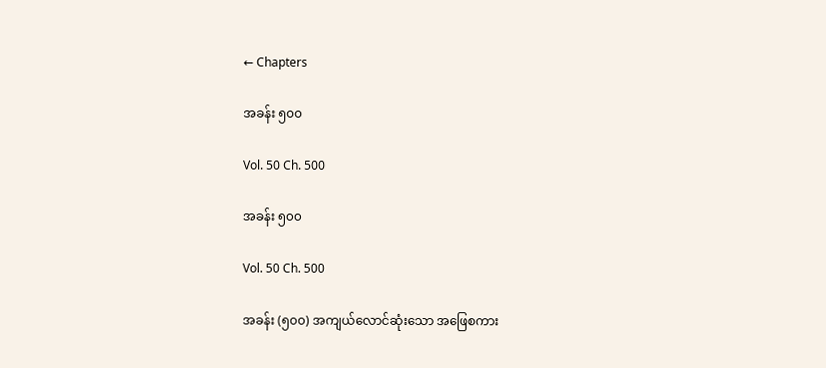← Chapters

အခန်း ၅၀၀

Vol. 50 Ch. 500

အခန်း ၅၀၀

Vol. 50 Ch. 500

အခန်း (၅၀၀) အကျယ်လောင်ဆုံးသော အဖြေစကား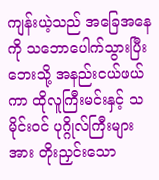ကျန်းယဲ့သည် အခြေအနေကို သဘောပေါက်သွားပြီး ဘေးသို့ အနည်းငယ်ဖယ်ကာ ထိုလူကြီးမင်းနှင့် သမိုင်းဝင် ပုဂ္ဂိုလ်ကြီးများအား တိုးညှင်းသော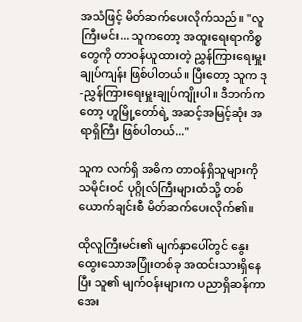အသံဖြင့် မိတ်ဆက်ပေးလိုက်သည်။ "လူကြီးမင်း... သူကတော့ အထူးရေးရာကိစ္စတွေကို တာဝန်ယူထားတဲ့ ညွှန်ကြားရေးမှူးချုပ်ကျန်း ဖြစ်ပါတယ်။ ပြီးတော့ သူက ဒု-ညွှန်ကြားရေးမှူးချုပ်ကျိုးပါ။ ဒီဘက်ကတော့ ဟူမြို့တော်ရဲ့ အဆင့်အမြင့်ဆုံး အရာရှိကြီး ဖြစ်ပါတယ်..."

သူက လက်ရှိ အဓိက တာဝန်ရှိသူများကို သမိုင်းဝင် ပုဂ္ဂိုလ်ကြီးများထံသို့ တစ်ယောက်ချင်းစီ မိတ်ဆက်ပေးလိုက်၏။

ထိုလူကြီးမင်း၏ မျက်နှာပေါ်တွင် နွေးထွေးသောအပြုံးတစ်ခု အထင်းသားရှိနေပြီး သူ၏ မျက်ဝန်းများက ပညာရှိဆန်ကာ အေး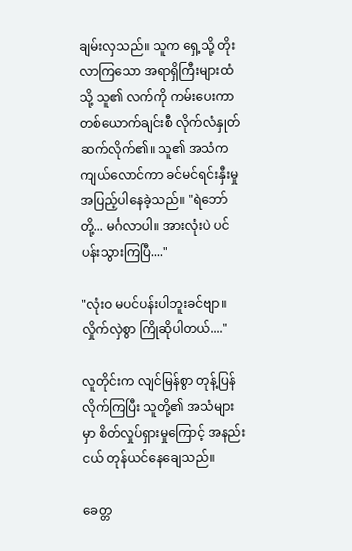ချမ်းလှသည်။ သူက ရှေ့သို့ တိုးလာကြသော အရာရှိကြီးများထံသို့ သူ၏ လက်ကို ကမ်းပေးကာ တစ်ယောက်ချင်းစီ လိုက်လံနှုတ်ဆက်လိုက်၏။ သူ၏ အသံက ကျယ်လောင်ကာ ခင်မင်ရင်းနှီးမှု အပြည့်ပါနေခဲ့သည်။ "ရဲဘော်တို့... မင်္ဂလာပါ။ အားလုံးပဲ ပင်ပန်းသွားကြပြီ...."

"လုံးဝ မပင်ပန်းပါဘူးခင်ဗျာ။ လှိုက်လှဲစွာ ကြိုဆိုပါတယ်...."

လူတိုင်းက လျင်မြန်စွာ တုန့်ပြန်လိုက်ကြပြီး သူတို့၏ အသံများမှာ စိတ်လှုပ်ရှားမှုကြောင့် အနည်းငယ် တုန်ယင်နေချေသည်။

ခေတ္တ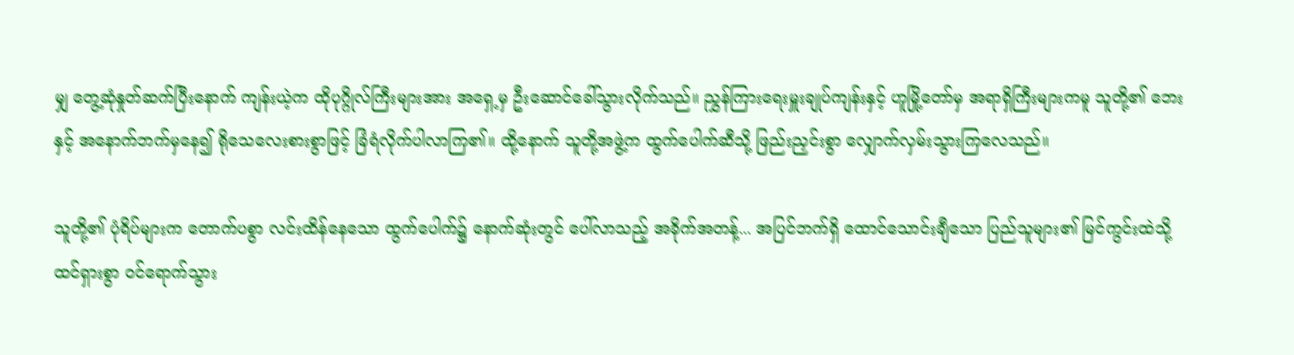မျှ တွေ့ဆုံနှုတ်ဆက်ပြီးနောက် ကျန်းယဲ့က ထိုပုဂ္ဂိုလ်ကြီးများအား အရှေ့မှ ဦးဆောင်ခေါ်သွားလိုက်သည်။ ညွှန်ကြားရေးမှူးချုပ်ကျန်းနှင့် ဟူမြို့တော်မှ အရာရှိကြီးများကမူ သူတို့၏ ဘေးနှင့် အနောက်ဘက်မှနေ၍ ရိုသေလေးစားစွာဖြင့် ခြံရံလိုက်ပါလာကြ၏။ ထို့နောက် သူတို့အဖွဲ့က ထွက်ပေါက်ဆီသို့ ဖြည်းညှင်းစွာ လျှောက်လှမ်းသွားကြလေသည်။

သူတို့၏ ပုံရိပ်များက တောက်ပစွာ လင်းထိန်နေသော ထွက်ပေါက်၌ နောက်ဆုံးတွင် ပေါ်လာသည့် အခိုက်အတန့်... အပြင်ဘက်ရှိ ထောင်သောင်းချီသော ပြည်သူများ၏ မြင်ကွင်းထဲသို့ ထင်ရှားစွာ ဝင်ရောက်သွား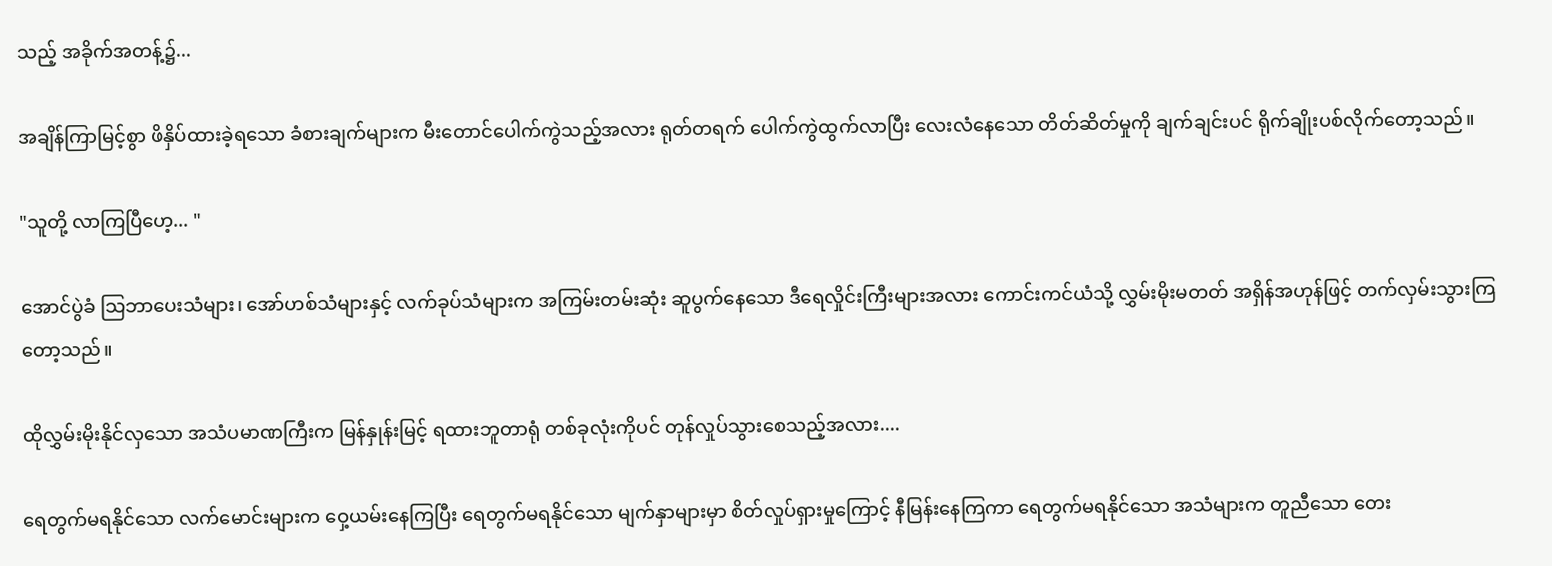သည့် အခိုက်အတန့်၌...

အချိန်ကြာမြင့်စွာ ဖိနှိပ်ထားခဲ့ရသော ခံစားချက်များက မီးတောင်ပေါက်ကွဲသည့်အလား ရုတ်တရက် ပေါက်ကွဲထွက်လာပြီး လေးလံနေသော တိတ်ဆိတ်မှုကို ချက်ချင်းပင် ရိုက်ချိုးပစ်လိုက်တော့သည်။

"သူတို့ လာကြပြီဟေ့... "

အောင်ပွဲခံ သြဘာပေးသံများ၊ အော်ဟစ်သံများနှင့် လက်ခုပ်သံများက အကြမ်းတမ်းဆုံး ဆူပွက်နေသော ဒီရေလှိုင်းကြီးများအလား ကောင်းကင်ယံသို့ လွှမ်းမိုးမတတ် အရှိန်အဟုန်ဖြင့် တက်လှမ်းသွားကြတော့သည်။

ထိုလွှမ်းမိုးနိုင်လှသော အသံပမာဏကြီးက မြန်နှုန်းမြင့် ရထားဘူတာရုံ တစ်ခုလုံးကိုပင် တုန်လှုပ်သွားစေသည့်အလား....

ရေတွက်မရနိုင်သော လက်မောင်းများက ဝှေ့ယမ်းနေကြပြီး ရေတွက်မရနိုင်သော မျက်နှာများမှာ စိတ်လှုပ်ရှားမှုကြောင့် နီမြန်းနေကြကာ ရေတွက်မရနိုင်သော အသံများက တူညီသော တေး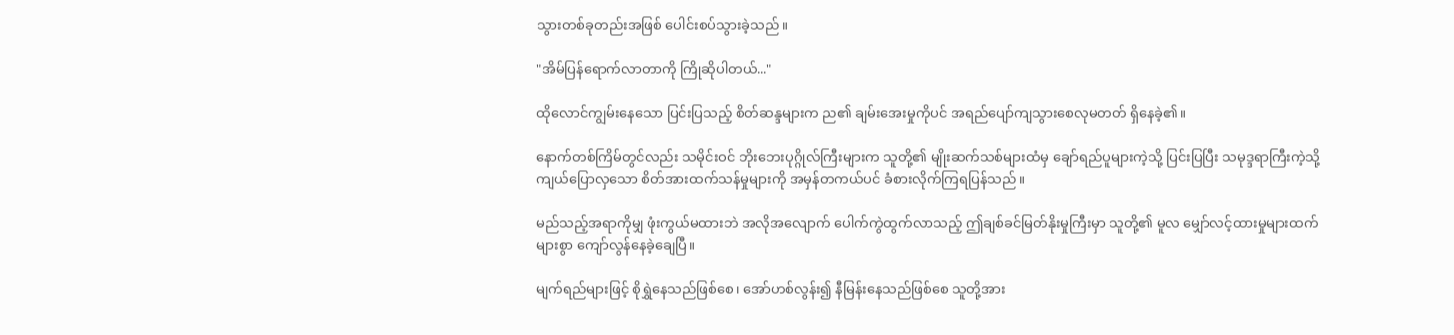သွားတစ်ခုတည်းအဖြစ် ပေါင်းစပ်သွားခဲ့သည်။

"အိမ်ပြန်ရောက်လာတာကို ကြိုဆိုပါတယ်..."

ထိုလောင်ကျွမ်းနေသော ပြင်းပြသည့် စိတ်ဆန္ဒများက ည၏ ချမ်းအေးမှုကိုပင် အရည်ပျော်ကျသွားစေလုမတတ် ရှိနေခဲ့၏။

နောက်တစ်ကြိမ်တွင်လည်း သမိုင်းဝင် ဘိုးဘေးပုဂ္ဂိုလ်ကြီးများက သူတို့၏ မျိုးဆက်သစ်များထံမှ ချော်ရည်ပူများကဲ့သို့ ပြင်းပြပြီး သမုဒ္ဒရာကြီးကဲ့သို့ ကျယ်ပြောလှသော စိတ်အားထက်သန်မှုများကို အမှန်တကယ်ပင် ခံစားလိုက်ကြရပြန်သည်။

မည်သည့်အရာကိုမျှ ဖုံးကွယ်မထားဘဲ အလိုအလျောက် ပေါက်ကွဲထွက်လာသည့် ဤချစ်ခင်မြတ်နိုးမှုကြီးမှာ သူတို့၏ မူလ မျှော်လင့်ထားမှုများထက် များစွာ ကျော်လွန်နေခဲ့ချေပြီ။

မျက်ရည်များဖြင့် စိုရွှဲနေသည်ဖြစ်စေ၊ အော်ဟစ်လွန်း၍ နီမြန်းနေသည်ဖြစ်စေ သူတို့အား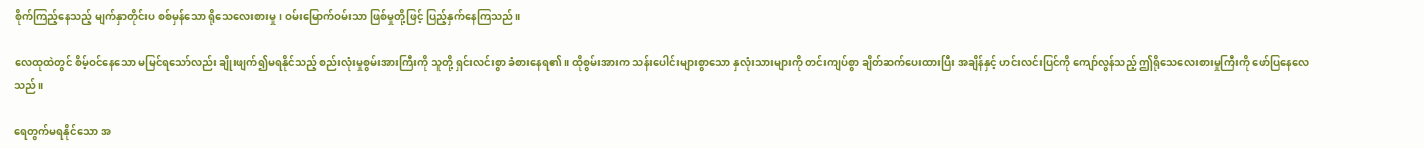စိုက်ကြည့်နေသည့် မျက်နှာတိုင်းပ စစ်မှန်သော ရိုသေလေးစားမှု၊ ဝမ်းမြောက်ဝမ်းသာ ဖြစ်မှုတို့ဖြင့် ပြည့်နှက်နေကြသည်။

လေထုထဲတွင် စိမ့်ဝင်နေသော မမြင်ရသော်လည်း ချိုးဖျက်၍မရနိုင်သည့် စည်းလုံးမှုစွမ်းအားကြီးကို သူတို့ ရှင်းလင်းစွာ ခံစားနေရ၏။ ထိုစွမ်းအားက သန်းပေါင်းများစွာသော နှလုံးသားများကို တင်းကျပ်စွာ ချိတ်ဆက်ပေးထားပြီး အချိန်နှင့် ဟင်းလင်းပြင်ကို ကျော်လွန်သည့် ဤရိုသေလေးစားမှုကြီးကို ဖော်ပြနေလေသည်။

ရေတွက်မရနိုင်သော အ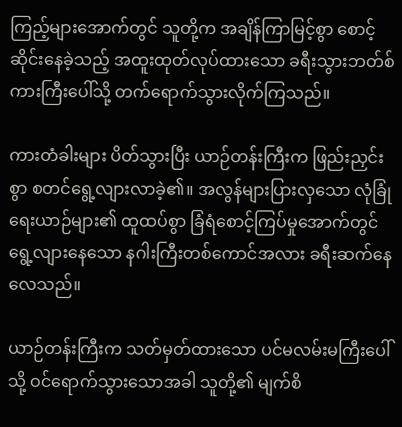ကြည့်များအောက်တွင် သူတို့က အချိန်ကြာမြင့်စွာ စောင့်ဆိုင်းနေခဲ့သည့် အထူးထုတ်လုပ်ထားသော ခရီးသွားဘတ်စ်ကားကြီးပေါ်သို့ တက်ရောက်သွားလိုက်ကြသည်။

ကားတံခါးများ ပိတ်သွားပြီး ယာဉ်တန်းကြီးက ဖြည်းညှင်းစွာ စတင်ရွေ့လျားလာခဲ့၏။ အလွန်များပြားလှသော လုံခြုံရေးယာဉ်များ၏ ထူထပ်စွာ ခြံရံစောင့်ကြပ်မှုအောက်တွင် ရွေ့လျားနေသော နဂါးကြီးတစ်ကောင်အလား ခရီးဆက်နေလေသည်။

ယာဉ်တန်းကြီးက သတ်မှတ်ထားသော ပင်မလမ်းမကြီးပေါ်သို့ ဝင်ရောက်သွားသောအခါ သူတို့၏ မျက်စိ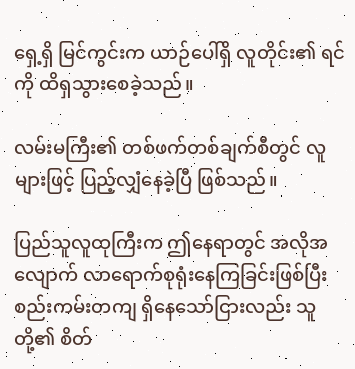ရှေ့ရှိ မြင်ကွင်းက ယာဉ်ပေါ်ရှိ လူတိုင်း၏ ရင်ကို ထိရှသွားစေခဲ့သည်။

လမ်းမကြီး၏ တစ်ဖက်တစ်ချက်စီတွင် လူများဖြင့် ပြည့်လျှံနေခဲ့ပြီ ဖြစ်သည်။

ပြည်သူလူထုကြီးက ဤနေရာတွင် အလိုအလျောက် လာရောက်စုရုံးနေကြခြင်းဖြစ်ပြီး စည်းကမ်းတကျ ရှိနေသော်ငြားလည်း သူတို့၏ စိတ်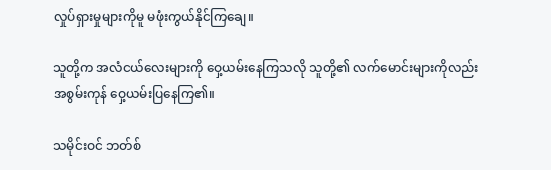လှုပ်ရှားမှုများကိုမူ မဖုံးကွယ်နိုင်ကြချေ။

သူတို့က အလံငယ်လေးများကို ဝှေ့ယမ်းနေကြသလို သူတို့၏ လက်မောင်းများကိုလည်း အစွမ်းကုန် ဝှေ့ယမ်းပြနေကြ၏။

သမိုင်းဝင် ဘတ်စ်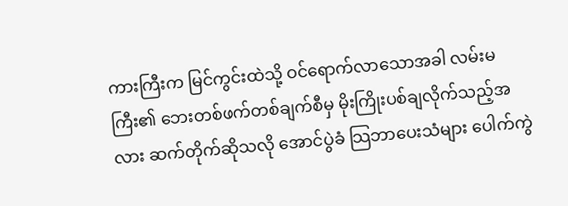ကားကြီးက မြင်ကွင်းထဲသို့ ဝင်ရောက်လာသောအခါ လမ်းမကြီး၏ ဘေးတစ်ဖက်တစ်ချက်စီမှ မိုးကြိုးပစ်ချလိုက်သည့်အလား ဆက်တိုက်ဆိုသလို အောင်ပွဲခံ သြဘာပေးသံများ ပေါက်ကွဲ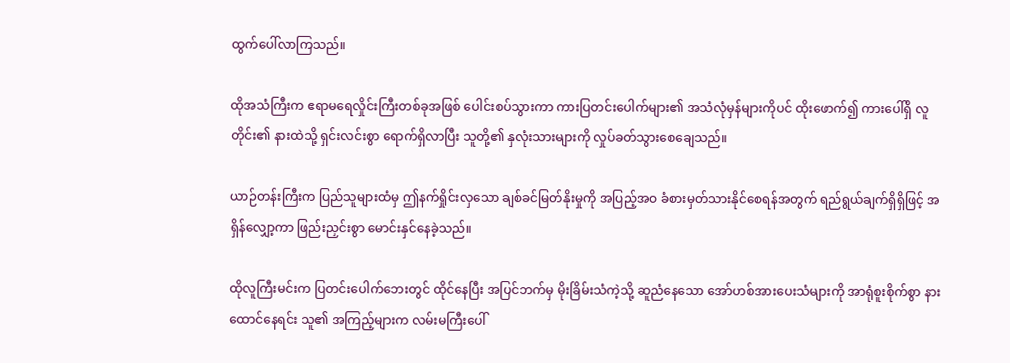ထွက်ပေါ်လာကြသည်။

ထိုအသံကြီးက ဧရာမရေလှိုင်းကြီးတစ်ခုအဖြစ် ပေါင်းစပ်သွားကာ ကားပြတင်းပေါက်များ၏ အသံလုံမှန်များကိုပင် ထိုးဖောက်၍ ကားပေါ်ရှိ လူတိုင်း၏ နားထဲသို့ ရှင်းလင်းစွာ ရောက်ရှိလာပြီး သူတို့၏ နှလုံးသားများကို လှုပ်ခတ်သွားစေချေသည်။

ယာဉ်တန်းကြီးက ပြည်သူများထံမှ ဤနက်ရှိုင်းလှသော ချစ်ခင်မြတ်နိုးမှုကို အပြည့်အဝ ခံစားမှတ်သားနိုင်စေရန်အတွက် ရည်ရွယ်ချက်ရှိရှိဖြင့် အရှိန်လျှော့ကာ ဖြည်းညှင်းစွာ မောင်းနှင်နေခဲ့သည်။

ထိုလူကြီးမင်းက ပြတင်းပေါက်ဘေးတွင် ထိုင်နေပြီး အပြင်ဘက်မှ မိုးခြိမ်းသံကဲ့သို့ ဆူညံနေသော အော်ဟစ်အားပေးသံများကို အာရုံစူးစိုက်စွာ နားထောင်နေရင်း သူ၏ အကြည့်များက လမ်းမကြီးပေါ်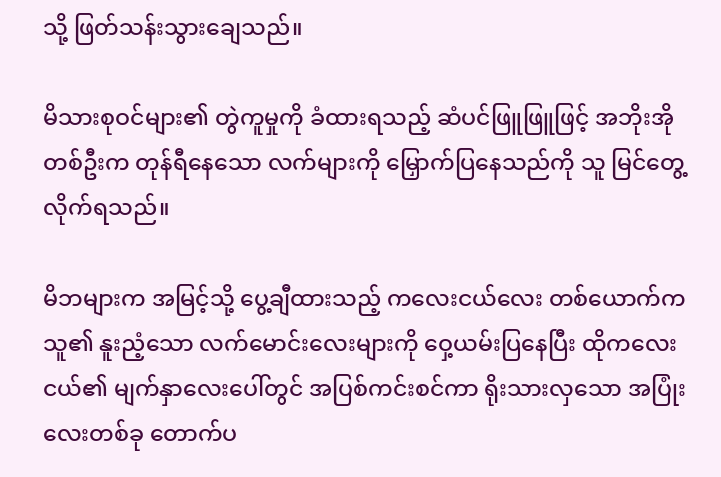သို့ ဖြတ်သန်းသွားချေသည်။

မိသားစုဝင်များ၏ တွဲကူမှုကို ခံထားရသည့် ဆံပင်ဖြူဖြူဖြင့် အဘိုးအိုတစ်ဦးက တုန်ရီနေသော လက်များကို မြှောက်ပြနေသည်ကို သူ မြင်တွေ့လိုက်ရသည်။

မိဘများက အမြင့်သို့ ပွေ့ချီထားသည့် ကလေးငယ်လေး တစ်ယောက်က သူ၏ နူးညံ့သော လက်မောင်းလေးများကို ဝှေ့ယမ်းပြနေပြီး ထိုကလေးငယ်၏ မျက်နှာလေးပေါ်တွင် အပြစ်ကင်းစင်ကာ ရိုးသားလှသော အပြုံးလေးတစ်ခု တောက်ပ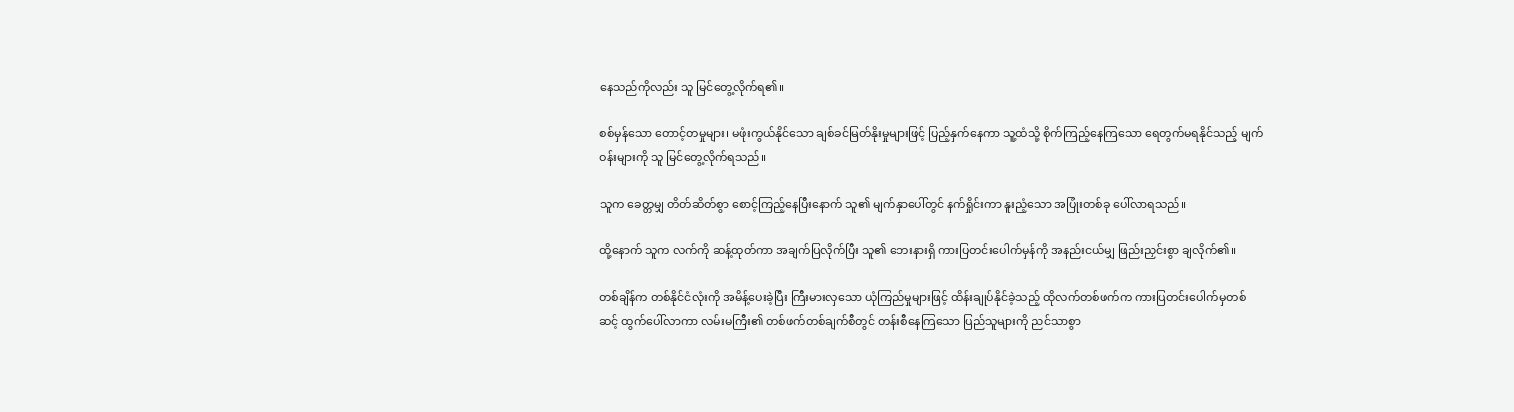နေသည်ကိုလည်း သူ မြင်တွေ့လိုက်ရ၏။

စစ်မှန်သော တောင့်တမှုများ၊ မဖုံးကွယ်နိုင်သော ချစ်ခင်မြတ်နိုးမှုများဖြင့် ပြည့်နှက်နေကာ သူ့ထံသို့ စိုက်ကြည့်နေကြသော ရေတွက်မရနိုင်သည့် မျက်ဝန်းများကို သူ မြင်တွေ့လိုက်ရသည်။

သူက ခေတ္တမျှ တိတ်ဆိတ်စွာ စောင့်ကြည့်နေပြီးနောက် သူ၏ မျက်နှာပေါ်တွင် နက်ရှိုင်းကာ နူးညံ့သော အပြုံးတစ်ခု ပေါ်လာရသည်။

ထို့နောက် သူက လက်ကို ဆန့်ထုတ်ကာ အချက်ပြလိုက်ပြီး သူ၏ ဘေးနားရှိ ကားပြတင်းပေါက်မှန်ကို အနည်းငယ်မျှ ဖြည်းညှင်းစွာ ချလိုက်၏။

တစ်ချိန်က တစ်နိုင်ငံလုံးကို အမိန့်ပေးခဲ့ပြီး ကြီးမားလှသော ယုံကြည်မှုများဖြင့် ထိန်းချုပ်နိုင်ခဲ့သည့် ထိုလက်တစ်ဖက်က ကားပြတင်းပေါက်မှတစ်ဆင့် ထွက်ပေါ်လာကာ လမ်းမကြီး၏ တစ်ဖက်တစ်ချက်စီတွင် တန်းစီနေကြသော ပြည်သူများကို ညင်သာစွာ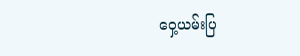ဝှေ့ယမ်းပြ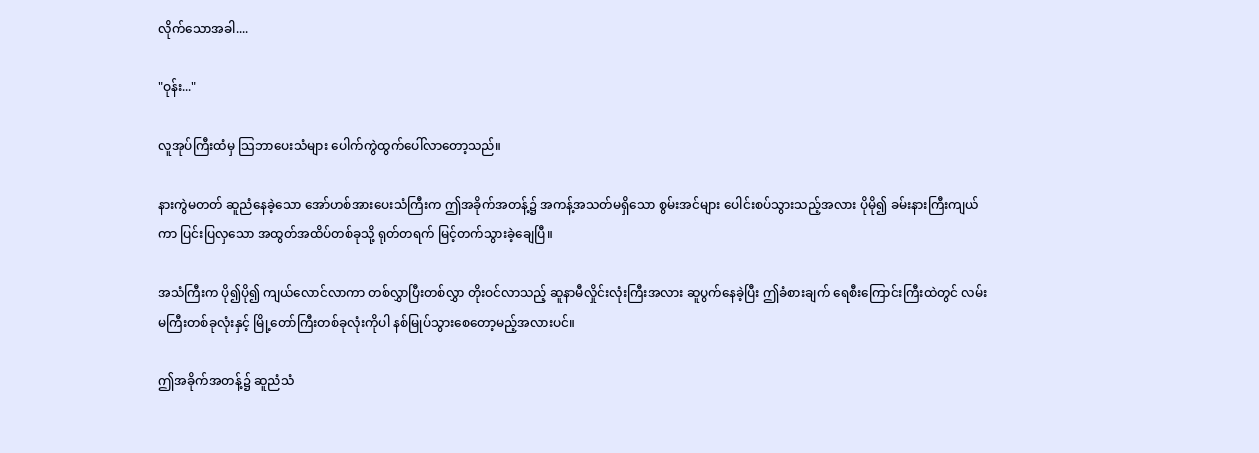လိုက်သောအခါ....

"ဝုန်း..."

လူအုပ်ကြီးထံမှ သြဘာပေးသံများ ပေါက်ကွဲထွက်ပေါ်လာတော့သည်။

နားကွဲမတတ် ဆူညံနေခဲ့သော အော်ဟစ်အားပေးသံကြီးက ဤအခိုက်အတန့်၌ အကန့်အသတ်မရှိသော စွမ်းအင်များ ပေါင်းစပ်သွားသည့်အလား ပိုမို၍ ခမ်းနားကြီးကျယ်ကာ ပြင်းပြလှသော အထွတ်အထိပ်တစ်ခုသို့ ရုတ်တရက် မြင့်တက်သွားခဲ့ချေပြီ။

အသံကြီးက ပို၍ပို၍ ကျယ်လောင်လာကာ တစ်လွှာပြီးတစ်လွှာ တိုးဝင်လာသည့် ဆူနာမီလှိုင်းလုံးကြီးအလား ဆူပွက်နေခဲ့ပြီး ဤခံစားချက် ရေစီးကြောင်းကြီးထဲတွင် လမ်းမကြီးတစ်ခုလုံးနှင့် မြို့တော်ကြီးတစ်ခုလုံးကိုပါ နစ်မြုပ်သွားစေတော့မည့်အလားပင်။

ဤအခိုက်အတန့်၌ ဆူညံသံ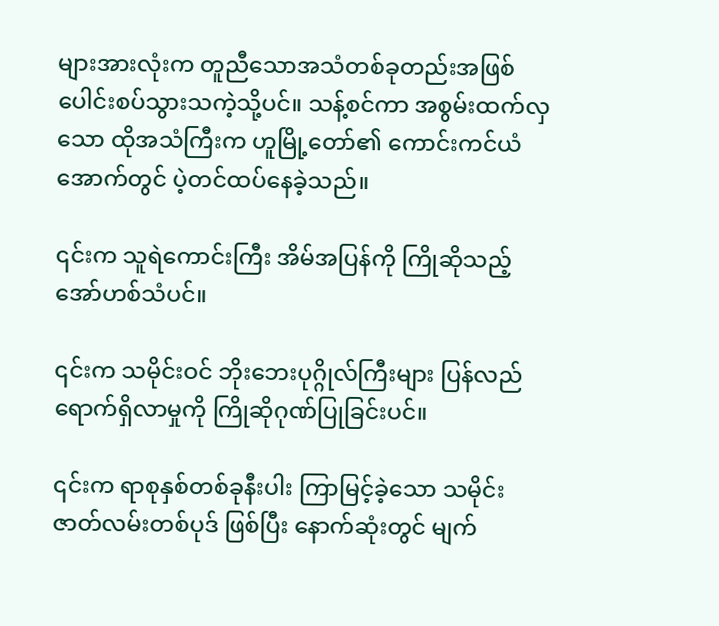များအားလုံးက တူညီသောအသံတစ်ခုတည်းအဖြစ် ပေါင်းစပ်သွားသကဲ့သို့ပင်။ သန့်စင်ကာ အစွမ်းထက်လှသော ထိုအသံကြီးက ဟူမြို့တော်၏ ကောင်းကင်ယံအောက်တွင် ပဲ့တင်ထပ်နေခဲ့သည်။

၎င်းက သူရဲကောင်းကြီး အိမ်အပြန်ကို ကြိုဆိုသည့် အော်ဟစ်သံပင်။

၎င်းက သမိုင်းဝင် ဘိုးဘေးပုဂ္ဂိုလ်ကြီးများ ပြန်လည်ရောက်ရှိလာမှုကို ကြိုဆိုဂုဏ်ပြုခြင်းပင်။

၎င်းက ရာစုနှစ်တစ်ခုနီးပါး ကြာမြင့်ခဲ့သော သမိုင်းဇာတ်လမ်းတစ်ပုဒ် ဖြစ်ပြီး နောက်ဆုံးတွင် မျက်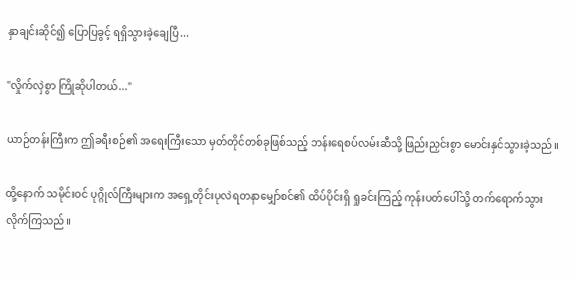နှာချင်းဆိုင်၍ ပြောပြခွင့် ရရှိသွားခဲ့ချေပြီ...

"လှိုက်လှဲစွာ ကြိုဆိုပါတယ်..."

ယာဉ်တန်းကြီးက ဤခရီးစဉ်၏ အရေးကြီးသော မှတ်တိုင်တစ်ခုဖြစ်သည့် ဘန်းရေစပ်လမ်းဆီသို့ ဖြည်းညှင်းစွာ မောင်းနှင်သွားခဲ့သည်။

ထို့နောက် သမိုင်းဝင် ပုဂ္ဂိုလ်ကြီးများက အရှေ့တိုင်းပုလဲရတနာမျှော်စင်၏ ထိပ်ပိုင်းရှိ ရှုခင်းကြည့် ကုန်းပတ်ပေါ်သို့ တက်ရောက်သွားလိုက်ကြသည်။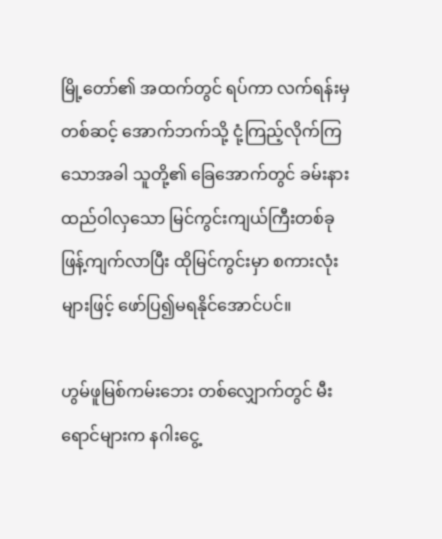မြို့တော်၏ အထက်တွင် ရပ်ကာ လက်ရန်းမှတစ်ဆင့် အောက်ဘက်သို့ ငုံ့ကြည့်လိုက်ကြသောအခါ သူတို့၏ ခြေအောက်တွင် ခမ်းနားထည်ဝါလှသော မြင်ကွင်းကျယ်ကြီးတစ်ခု ဖြန့်ကျက်လာပြီး ထိုမြင်ကွင်းမှာ စကားလုံးများဖြင့် ဖော်ပြ၍မရနိုင်အောင်ပင်။

ဟွမ်ဖူမြစ်ကမ်းဘေး တစ်လျှောက်တွင် မီးရောင်များက နဂါးငွေ့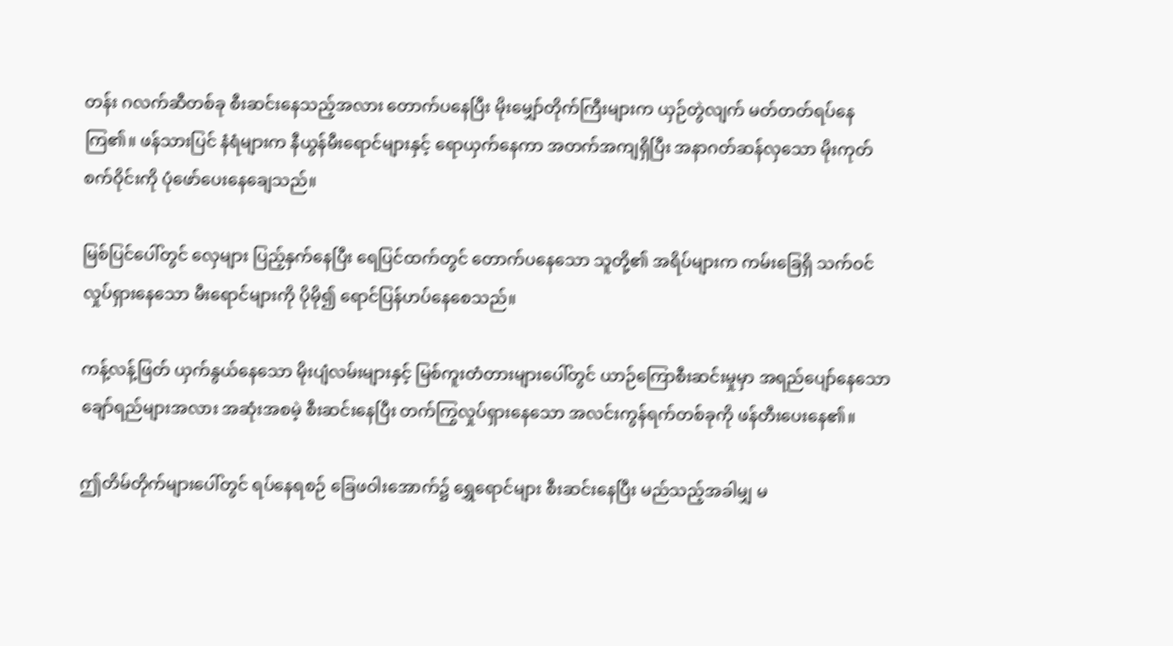တန်း ဂလက်ဆီတစ်ခု စီးဆင်းနေသည့်အလား တောက်ပနေပြီး မိုးမျှော်တိုက်ကြီးများက ယှဉ်တွဲလျက် မတ်တတ်ရပ်နေကြ၏။ ဖန်သားပြင် နံရံများက နီယွန်မီးရောင်များနှင့် ရောယှက်နေကာ အတက်အကျရှိပြီး အနာဂတ်ဆန်လှသော မိုးကုတ်စက်ဝိုင်းကို ပုံဖော်ပေးနေချေသည်။

မြစ်ပြင်ပေါ်တွင် လှေများ ပြည့်နှက်နေပြီး ရေပြင်ထက်တွင် တောက်ပနေသော သူတို့၏ အရိပ်များက ကမ်းခြေရှိ သက်ဝင်လှုပ်ရှားနေသော မီးရောင်များကို ပိုမို၍ ရောင်ပြန်ဟပ်နေစေသည်။

ကန့်လန့်ဖြတ် ယှက်နွယ်နေသော မိုးပျံလမ်းများနှင့် မြစ်ကူးတံတားများပေါ်တွင် ယာဉ်ကြောစီးဆင်းမှုမှာ အရည်ပျော်နေသော ချော်ရည်များအလား အဆုံးအစမဲ့ စီးဆင်းနေပြီး တက်ကြွလှုပ်ရှားနေသော အလင်းကွန်ရက်တစ်ခုကို ဖန်တီးပေးနေ၏။

ဤတိမ်တိုက်များပေါ်တွင် ရပ်နေရစဉ် ခြေဖဝါးအောက်၌ ရွှေရောင်များ စီးဆင်းနေပြီး မည်သည့်အခါမျှ မ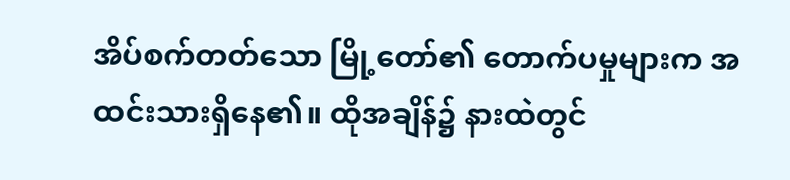အိပ်စက်တတ်သော မြို့တော်၏ တောက်ပမှုများက အထင်းသားရှိနေ၏။ ထိုအချိန်၌ နားထဲတွင်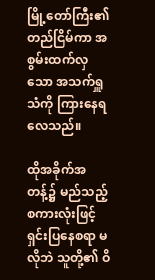မြို့တော်ကြီး၏ တည်ငြိမ်ကာ အစွမ်းထက်လှသော အသက်ရှူသံကို ကြားနေရလေသည်။

ထိုအခိုက်အတန့်၌ မည်သည့် စကားလုံးဖြင့် ရှင်းပြနေစရာ မလိုဘဲ သူတို့၏ ဝိ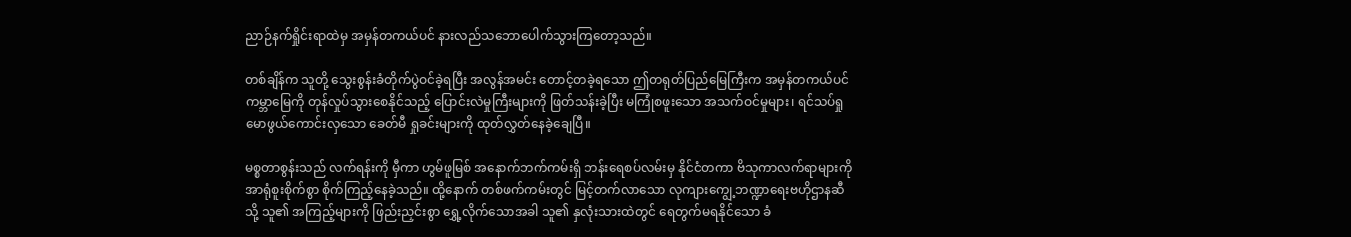ညာဉ်နက်ရှိုင်းရာထဲမှ အမှန်တကယ်ပင် နားလည်သဘောပေါက်သွားကြတော့သည်။

တစ်ချိန်က သူတို့ သွေးစွန်းခံတိုက်ပွဲဝင်ခဲ့ရပြီး အလွန်အမင်း တောင့်တခဲ့ရသော ဤတရုတ်ပြည်မြေကြီးက အမှန်တကယ်ပင် ကမ္ဘာမြေကို တုန်လှုပ်သွားစေနိုင်သည့် ပြောင်းလဲမှုကြီးများကို ဖြတ်သန်းခဲ့ပြီး မကြုံစဖူးသော အသက်ဝင်မှုများ၊ ရင်သပ်ရှုမောဖွယ်ကောင်းလှသော ခေတ်မီ ရှုခင်းများကို ထုတ်လွှတ်နေခဲ့ချေပြီ။

မစ္စတာစွန်းသည် လက်ရန်းကို မှီကာ ဟွမ်ဖူမြစ် အနောက်ဘက်ကမ်းရှိ ဘန်းရေစပ်လမ်းမှ နိုင်ငံတကာ ဗိသုကာလက်ရာများကို အာရုံစူးစိုက်စွာ စိုက်ကြည့်နေခဲ့သည်။ ထို့နောက် တစ်ဖက်ကမ်းတွင် မြင့်တက်လာသော လုကျားကျွေ့ဘဏ္ဍာရေးဗဟိုဌာနဆီသို့ သူ၏ အကြည့်များကို ဖြည်းညှင်းစွာ ရွှေ့လိုက်သောအခါ သူ၏ နှလုံးသားထဲတွင် ရေတွက်မရနိုင်သော ခံ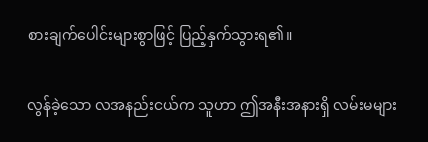စားချက်ပေါင်းများစွာဖြင့် ပြည့်နှက်သွားရ၏။

လွန်ခဲ့သော လအနည်းငယ်က သူဟာ ဤအနီးအနားရှိ လမ်းမများ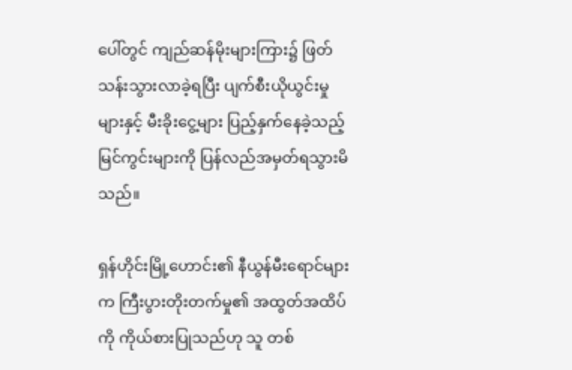ပေါ်တွင် ကျည်ဆန်မိုးများကြား၌ ဖြတ်သန်းသွားလာခဲ့ရပြီး ပျက်စီးယိုယွင်းမှုများနှင့် မီးခိုးငွေ့များ ပြည့်နှက်နေခဲ့သည့် မြင်ကွင်းများကို ပြန်လည်အမှတ်ရသွားမိသည်။

ရှန်ဟိုင်းမြို့ဟောင်း၏ နီယွန်မီးရောင်များက ကြီးပွားတိုးတက်မှု၏ အထွတ်အထိပ်ကို ကိုယ်စားပြုသည်ဟု သူ တစ်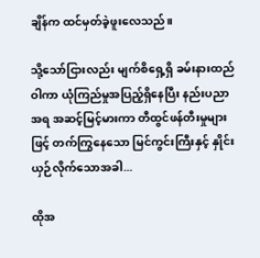ချိန်က ထင်မှတ်ခဲ့ဖူးလေသည်။

သို့သော်ငြားလည်း မျက်စိရှေ့ရှိ ခမ်းနားထည်ဝါကာ ယုံကြည်မှုအပြည့်ရှိနေပြီး နည်းပညာအရ အဆင့်မြင့်မားကာ တီထွင်ဖန်တီးမှုများဖြင့် တက်ကြွနေသော မြင်ကွင်းကြီးနှင့် နှိုင်းယှဉ်လိုက်သောအခါ...

ထိုအ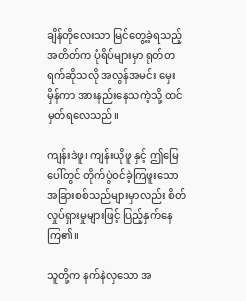ချိန်တိုလေးသာ မြင်တွေ့ခဲ့ရသည့် အတိတ်က ပုံရိပ်များမှာ ရုတ်တရက်ဆိုသလို အလွန်အမင်း မှေးမှိန်ကာ အားနည်းနေသကဲ့သို့ ထင်မှတ်ရလေသည်။

ကျန်းဒဲဖူ၊ ကျန်းယိုဖူ နှင့် ဤမြေပေါ်တွင် တိုက်ပွဲဝင်ခဲ့ကြဖူးသော အခြားစစ်သည်များမှာလည်း စိတ်လှုပ်ရှားမှုများဖြင့် ပြည့်နှက်နေကြ၏။

သူတို့က နက်နဲလှသော အ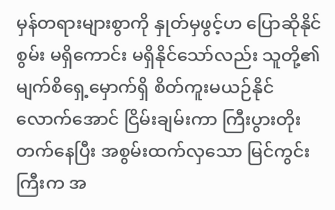မှန်တရားများစွာကို နှုတ်မှဖွင့်ဟ ပြောဆိုနိုင်စွမ်း မရှိကောင်း မရှိနိုင်သော်လည်း သူတို့၏ မျက်စိရှေ့မှောက်ရှိ စိတ်ကူးမယဉ်နိုင်လောက်အောင် ငြိမ်းချမ်းကာ ကြီးပွားတိုးတက်နေပြီး အစွမ်းထက်လှသော မြင်ကွင်းကြီးက အ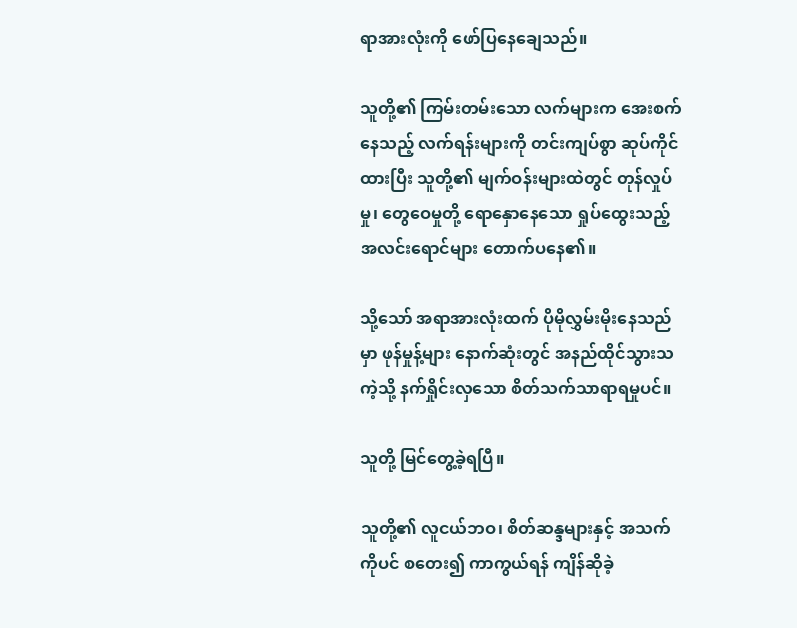ရာအားလုံးကို ဖော်ပြနေချေသည်။

သူတို့၏ ကြမ်းတမ်းသော လက်များက အေးစက်နေသည့် လက်ရန်းများကို တင်းကျပ်စွာ ဆုပ်ကိုင်ထားပြီး သူတို့၏ မျက်ဝန်းများထဲတွင် တုန်လှုပ်မှု၊ တွေဝေမှုတို့ ရောနှောနေသော ရှုပ်ထွေးသည့် အလင်းရောင်များ တောက်ပနေ၏။

သို့သော် အရာအားလုံးထက် ပိုမိုလွှမ်းမိုးနေသည်မှာ ဖုန်မှုန့်များ နောက်ဆုံးတွင် အနည်ထိုင်သွားသကဲ့သို့ နက်ရှိုင်းလှသော စိတ်သက်သာရာရမှုပင်။

သူတို့ မြင်တွေ့ခဲ့ရပြီ။

သူတို့၏ လူငယ်ဘဝ၊ စိတ်ဆန္ဒများနှင့် အသက်ကိုပင် စတေး၍ ကာကွယ်ရန် ကျိန်ဆိုခဲ့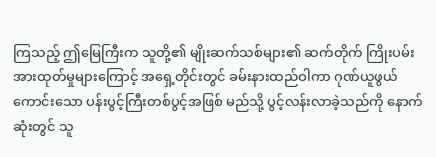ကြသည့် ဤမြေကြီးက သူတို့၏ မျိုးဆက်သစ်များ၏ ဆက်တိုက် ကြိုးပမ်းအားထုတ်မှုများကြောင့် အရှေ့တိုင်းတွင် ခမ်းနားထည်ဝါကာ ဂုဏ်ယူဖွယ်ကောင်းသော ပန်းပွင့်ကြီးတစ်ပွင့်အဖြစ် မည်သို့ ပွင့်လန်းလာခဲ့သည်ကို နောက်ဆုံးတွင် သူ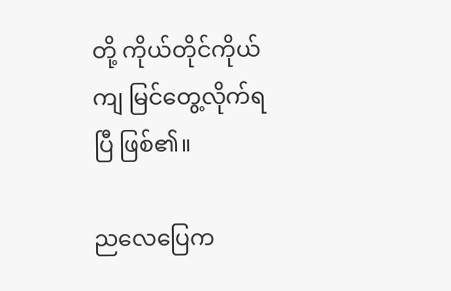တို့ ကိုယ်တိုင်ကိုယ်ကျ မြင်တွေ့လိုက်ရပြီ ဖြစ်၏။

ညလေပြေက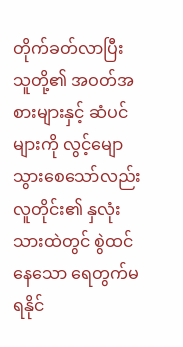တိုက်ခတ်လာပြီး သူတို့၏ အဝတ်အစားများနှင့် ဆံပင်များကို လွင့်မျောသွားစေသော်လည်း လူတိုင်း၏ နှလုံးသားထဲတွင် စွဲထင်နေသော ရေတွက်မရနိုင်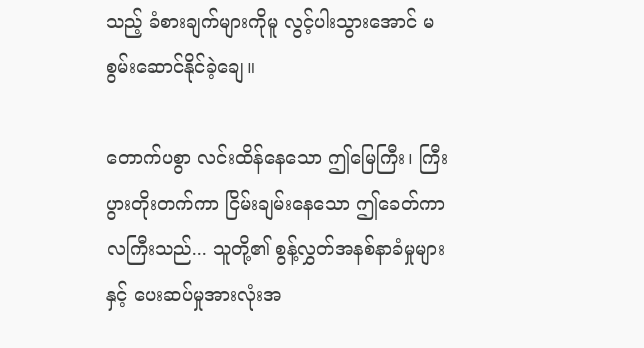သည့် ခံစားချက်များကိုမူ လွင့်ပါးသွားအောင် မစွမ်းဆောင်နိုင်ခဲ့ချေ။

တောက်ပစွာ လင်းထိန်နေသော ဤမြေကြီး၊ ကြီးပွားတိုးတက်ကာ ငြိမ်းချမ်းနေသော ဤခေတ်ကာလကြီးသည်... သူတို့၏ စွန့်လွှတ်အနစ်နာခံမှုများနှင့် ပေးဆပ်မှုအားလုံးအ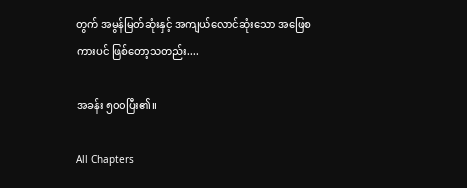တွက် အမွန်မြတ်ဆုံးနှင့် အကျယ်လောင်ဆုံးသော အဖြေစကားပင် ဖြစ်တော့သတည်း....

အခန်း ၅၀၀ပြီး၏။

All Chapters